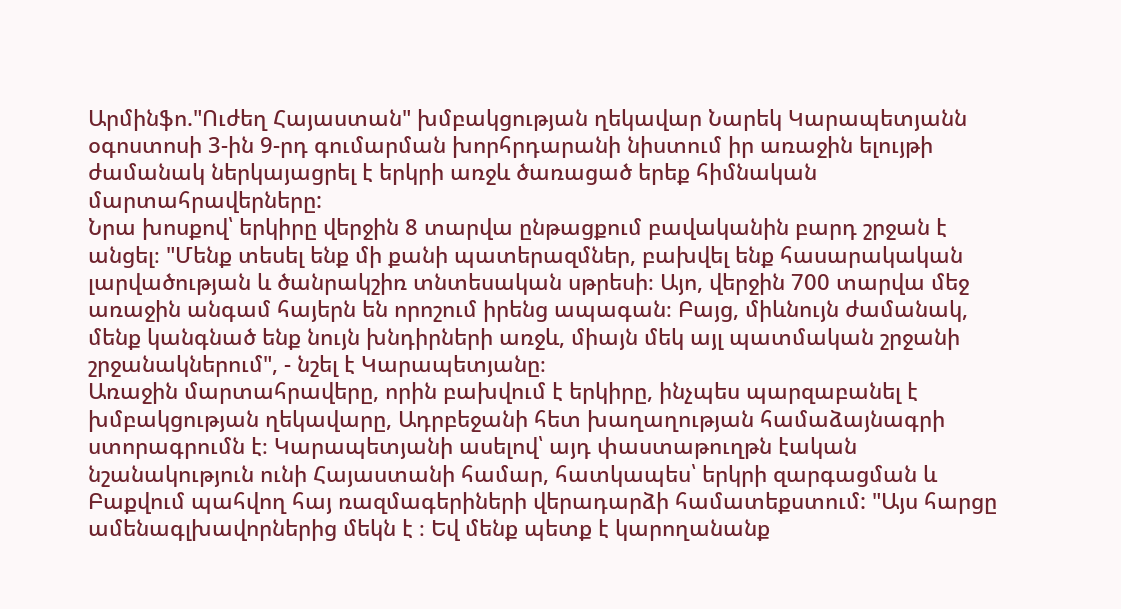Արմինֆո."Ուժեղ Հայաստան" խմբակցության ղեկավար Նարեկ Կարապետյանն օգոստոսի 3-ին 9-րդ գումարման խորհրդարանի նիստում իր առաջին ելույթի ժամանակ ներկայացրել է երկրի առջև ծառացած երեք հիմնական մարտահրավերները:
Նրա խոսքով՝ երկիրը վերջին 8 տարվա ընթացքում բավականին բարդ շրջան է անցել։ "Մենք տեսել ենք մի քանի պատերազմներ, բախվել ենք հասարակական լարվածության և ծանրակշիռ տնտեսական սթրեսի։ Այո, վերջին 700 տարվա մեջ առաջին անգամ հայերն են որոշում իրենց ապագան։ Բայց, միևնույն ժամանակ, մենք կանգնած ենք նույն խնդիրների առջև, միայն մեկ այլ պատմական շրջանի շրջանակներում", - նշել է Կարապետյանը։
Առաջին մարտահրավերը, որին բախվում է երկիրը, ինչպես պարզաբանել է խմբակցության ղեկավարը, Ադրբեջանի հետ խաղաղության համաձայնագրի ստորագրումն է։ Կարապետյանի ասելով՝ այդ փաստաթուղթն էական նշանակություն ունի Հայաստանի համար, հատկապես՝ երկրի զարգացման և Բաքվում պահվող հայ ռազմագերիների վերադարձի համատեքստում: "Այս հարցը ամենագլխավորներից մեկն է ։ Եվ մենք պետք է կարողանանք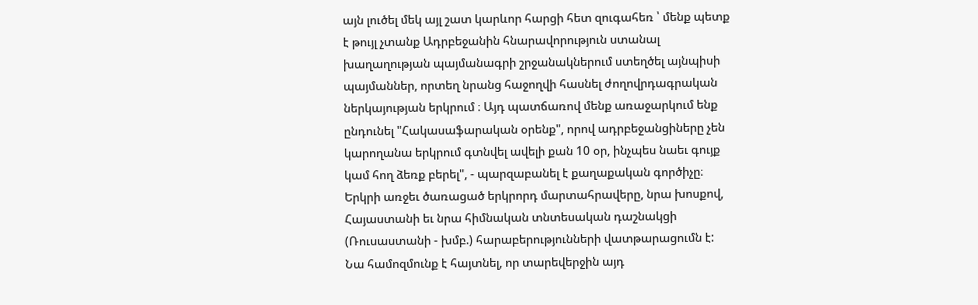այն լուծել մեկ այլ շատ կարևոր հարցի հետ զուգահեռ ՝ մենք պետք է թույլ չտանք Ադրբեջանին հնարավորություն ստանալ խաղաղության պայմանագրի շրջանակներում ստեղծել այնպիսի պայմաններ, որտեղ նրանց հաջողվի հասնել ժողովրդագրական ներկայության երկրում ։ Այդ պատճառով մենք առաջարկում ենք ընդունել "Հակասաֆարական օրենք", որով ադրբեջանցիները չեն կարողանա երկրում գտնվել ավելի քան 10 օր, ինչպես նաեւ գույք կամ հող ձեռք բերել", - պարզաբանել է քաղաքական գործիչը։
Երկրի առջեւ ծառացած երկրորդ մարտահրավերը, նրա խոսքով, Հայաստանի եւ նրա հիմնական տնտեսական դաշնակցի (Ռուսաստանի - խմբ.) հարաբերությունների վատթարացումն է: Նա համոզմունք է հայտնել, որ տարեվերջին այդ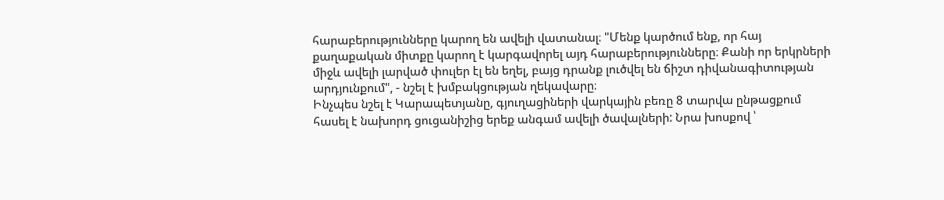հարաբերությունները կարող են ավելի վատանալ։ "Մենք կարծում ենք, որ հայ քաղաքական միտքը կարող է կարգավորել այդ հարաբերությունները։ Քանի որ երկրների միջև ավելի լարված փուլեր էլ են եղել, բայց դրանք լուծվել են ճիշտ դիվանագիտության արդյունքում", - նշել է խմբակցության ղեկավարը։
Ինչպես նշել է Կարապետյանը, գյուղացիների վարկային բեռը 8 տարվա ընթացքում հասել է նախորդ ցուցանիշից երեք անգամ ավելի ծավալների: Նրա խոսքով ՝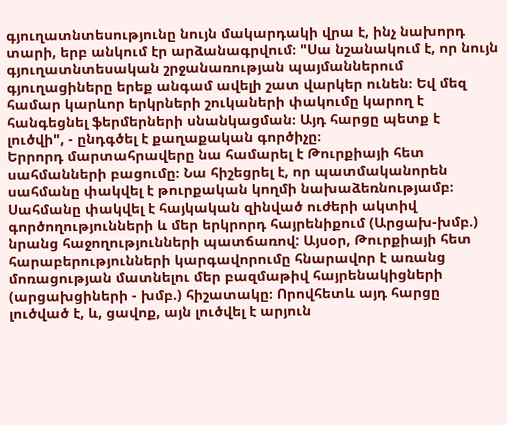գյուղատնտեսությունը նույն մակարդակի վրա է, ինչ նախորդ տարի, երբ անկում էր արձանագրվում։ "Սա նշանակում է, որ նույն գյուղատնտեսական շրջանառության պայմաններում գյուղացիները երեք անգամ ավելի շատ վարկեր ունեն։ Եվ մեզ համար կարևոր երկրների շուկաների փակումը կարող է հանգեցնել ֆերմերների սնանկացման։ Այդ հարցը պետք է լուծվի", - ընդգծել է քաղաքական գործիչը։
Երրորդ մարտահրավերը նա համարել է Թուրքիայի հետ սահմանների բացումը։ Նա հիշեցրել է, որ պատմականորեն սահմանը փակվել է թուրքական կողմի նախաձեռնությամբ։ Սահմանը փակվել է հայկական զինված ուժերի ակտիվ գործողությունների և մեր երկրորդ հայրենիքում (Արցախ-խմբ.) նրանց հաջողությունների պատճառով: Այսօր, Թուրքիայի հետ հարաբերությունների կարգավորումը հնարավոր է առանց մոռացության մատնելու մեր բազմաթիվ հայրենակիցների (արցախցիների - խմբ.) հիշատակը։ Որովհետև այդ հարցը լուծված է, և, ցավոք, այն լուծվել է արյուն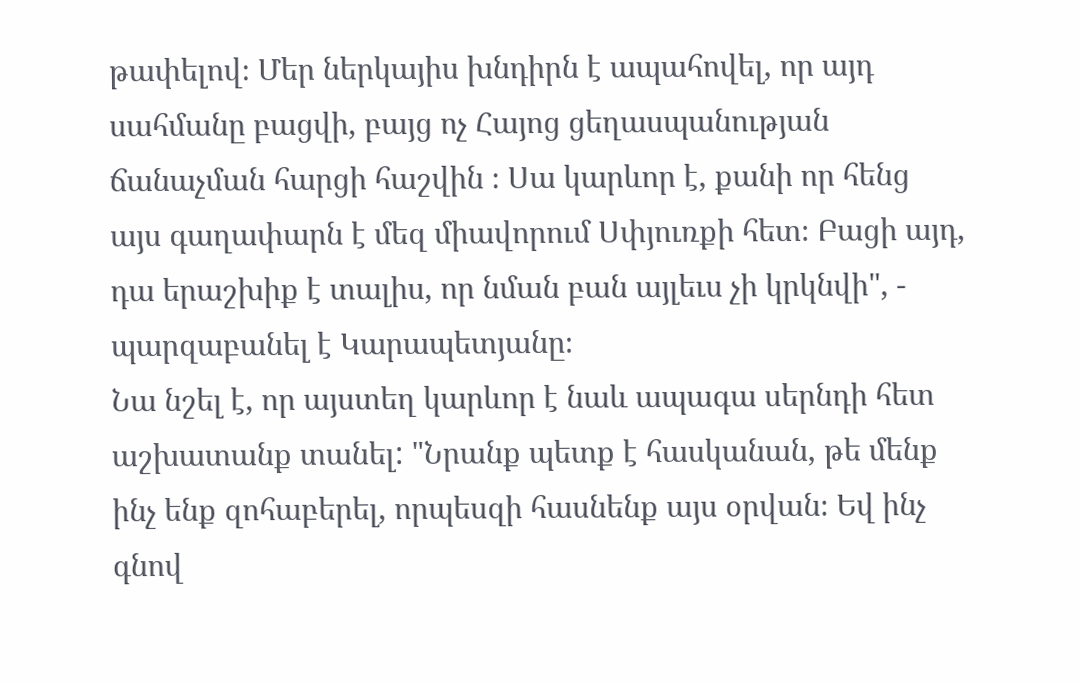թափելով։ Մեր ներկայիս խնդիրն է ապահովել, որ այդ սահմանը բացվի, բայց ոչ Հայոց ցեղասպանության ճանաչման հարցի հաշվին ։ Սա կարևոր է, քանի որ հենց այս գաղափարն է մեզ միավորում Սփյուռքի հետ։ Բացի այդ, դա երաշխիք է տալիս, որ նման բան այլեւս չի կրկնվի", - պարզաբանել է Կարապետյանը։
Նա նշել է, որ այստեղ կարևոր է նաև ապագա սերնդի հետ աշխատանք տանել: "Նրանք պետք է հասկանան, թե մենք ինչ ենք զոհաբերել, որպեսզի հասնենք այս օրվան։ Եվ ինչ գնով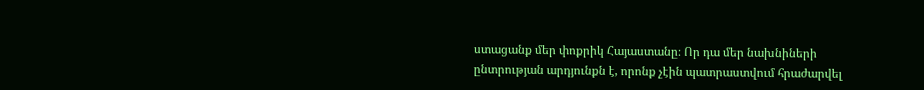ստացանք մեր փոքրիկ Հայաստանը։ Որ դա մեր նախնիների ընտրության արդյունքն է, որոնք չէին պատրաստվում հրաժարվել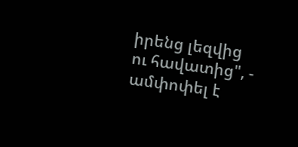իրենց լեզվից ու հավատից", - ամփոփել է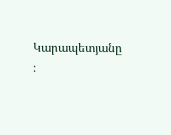Կարապետյանը ։